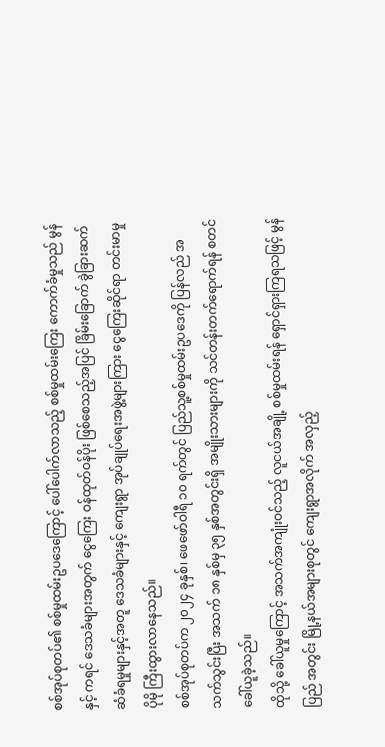စစ်အုပ်စုတပ်၏ စစ်မှုထမ်းဥပဒေကြောင့် ပေါ်ပေါက်လာသည့် စစ်မှုထမ်းကြေး ကောက်ခံမှုသည် မွန်နှင့် ကရင် ဒေသခံများအတွက် ငွေကြေး ဝန်ထုတ်ဝန်ပိုး ဖြစ်စေသည့်အပြင် ခြိမ်းခြောက် ခွဲခြားဆက်ဆံခံရမှုများနှင့်အတူ ဒေသခံများနှင့် ကျေးရွာ အုပ်ချုပ်ရေးအဖွဲ့များကြား ငွေကြေးဆိုင်ရာ တင်းမာမှု ပိုမို ကြီးထွားလာနေသည်။
စစ်အုပ်စုတပ်က ၂၀၂၄ ခုနှစ်၊ ဖေဖော်ဝါရီ ၁၀ ရက်တွင် ပြည်သူ့စစ်မှုထမ်းဥပဒေကို ပြန်လည် အသက်သွင်းပြီး အသက် ၁၈ နှစ်မှ ၃၅ နှစ်အတွင်းရှိ အမျိုးသားများကို သင်တန်းတက်ရောက်ရန် စတင် ခေါ်ယူခဲ့သည်။
ထိုသို့ ခေါ်ယူမှုကြောင့် အသက်အကျုံးဝင်သည့် လူငယ်အချို့ စစ်မှုထမ်းရန် ရှောင်ရှားကြရသဖြင့် မွန်ပြည် အတွင်း မြို့နယ်အများစုတွင် ကျေးရွာအလိုက် အလှည့်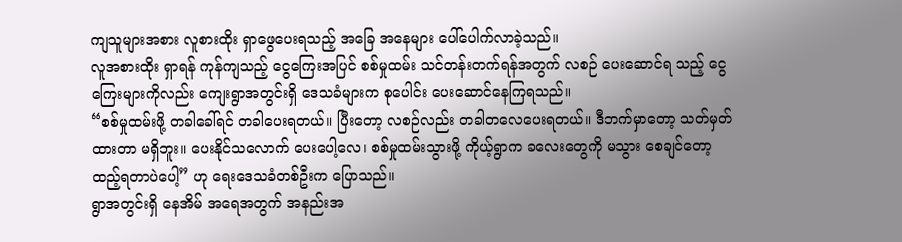ကျသူများအစား လူစားထိုး ရှာဖွေပေးရသည့် အခြေ အနေများ ပေါ်ပေါက်လာခဲ့သည်။
လူအစားထိုး ရှာရန် ကုန်ကျသည့် ငွေကြေးအပြင် စစ်မှုထမ်း သင်တန်းတက်ရန်အတွက် လစဉ် ပေးဆောင်ရ သည့် ငွေကြေးများကိုလည်း ကျေးရွာအတွင်းရှိ ဒေသခံများက စုပေါင်း ပေးဆောင်နေကြရသည်။
“စစ်မှုထမ်းဖို့ တခါခေါ်ရင် တခါပေးရတယ်။ ပြီးတော့ လစဉ်လည်း တခါတလေပေးရတယ်။ ဒီဘက်မှာတော့ သတ်မှတ်ထားတာ မရှိဘူး။ ပေးနိုင်သလောက် ပေးပေါ့လေ၊ စစ်မှုထမ်းသွားဖို့ ကိုယ့်ရွာက ခလေးတွေကို မသွား စေချင်တော့ ထည့်ရတာပဲပေါ့” ဟု ရေးဒေသခံတစ်ဦးက ပြောသည်။
ရွာအတွင်းရှိ နေအိမ် အရေအတွက် အနည်းအ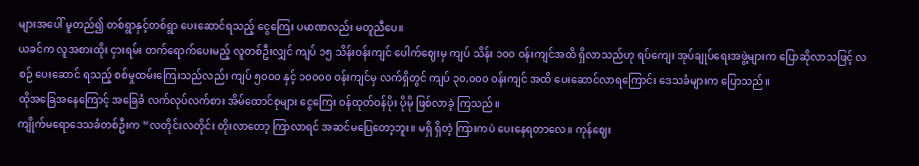များအပေါ် မူတည်၍ တစ်ရွာနှင့်တစ်ရွာ ပေးဆောင်ရသည့် ငွေကြေး ပမာဏလည်း မတူညီပေ။
ယခင်က လူအစားထိုး ငှားရမ်း တက်ရောက်ပေးမည့် လူတစ်ဦးလျှင် ကျပ် ၁၅ သိန်းဝန်းကျင် ပေါက်ဈေးမှ ကျပ် သိန်း ၁၀၀ ဝန်းကျင်အထိ ရှိလာသည်ဟု ရပ်ကျေး အုပ်ချုပ်ရေးအဖွဲ့များက ပြောဆိုလာသဖြင့် လစဉ် ပေးဆောင် ရသည့် စစ်မှုထမ်းကြေးသည်လည်း ကျပ် ၅၀၀၀ နှင့် ၁၀၀၀၀ ဝန်းကျင်မှ လက်ရှိတွင် ကျပ် ၃၀,၀၀၀ ဝန်းကျင် အထိ ပေးဆောင်လာရကြောင်း ဒေသခံများက ပြောသည်။
ထိုအခြေအနေကြောင့် အခြေခံ လက်လုပ်လက်စား အိမ်ထောင်စုများ ငွေကြေး ဝန်ထုတ်ဝန်ပိုး ပိုမို ဖြစ်လာခဲ့ ကြသည်။
ကျိုက်မရောဒေသခံတစ်ဦးက “လတိုင်းလတိုင်း တိုးလာတော့ ကြာလာရင် အဆင်မပြေတော့ဘူး။ မရှိ ရှိတဲ့ ကြားကပဲ ပေးနေရတာလေ။ ကုန်ဈေး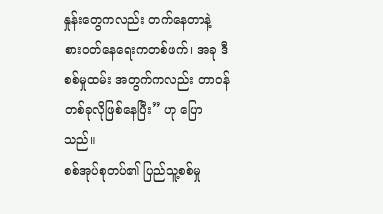နှုန်းတွေကလည်း တက်နေတာနဲ့ စားဝတ်နေရေးကတစ်ဖက်၊ အခု ဒီစစ်မှုထမ်း အတွက်ကလည်း တာဝန်တစ်ခုလိုဖြစ်နေပြီး” ဟု ပြောသည်။
စစ်အုပ်စုတပ်၏ ပြည်သူ့စစ်မှု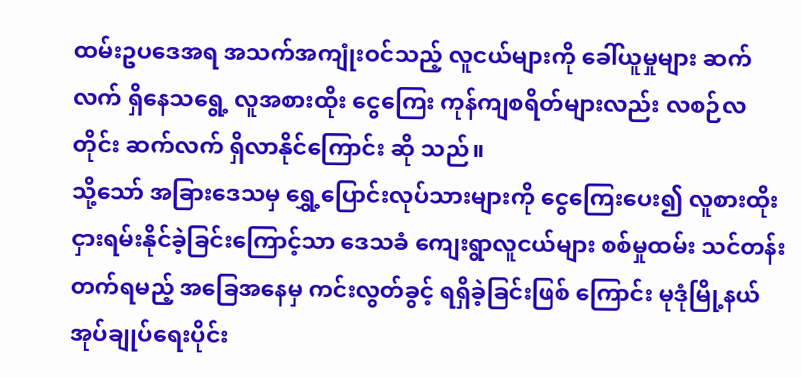ထမ်းဥပဒေအရ အသက်အကျုံးဝင်သည့် လူငယ်များကို ခေါ်ယူမှုများ ဆက်လက် ရှိနေသရွေ့ လူအစားထိုး ငွေကြေး ကုန်ကျစရိတ်များလည်း လစဉ်လတိုင်း ဆက်လက် ရှိလာနိုင်ကြောင်း ဆို သည်။
သို့သော် အခြားဒေသမှ ရွှေ့ပြောင်းလုပ်သားများကို ငွေကြေးပေး၍ လူစားထိုး ငှားရမ်းနိုင်ခဲ့ခြင်းကြောင့်သာ ဒေသခံ ကျေးရွာလူငယ်များ စစ်မှုထမ်း သင်တန်းတက်ရမည့် အခြေအနေမှ ကင်းလွတ်ခွင့် ရရှိခဲ့ခြင်းဖြစ် ကြောင်း မုဒုံမြို့နယ် အုပ်ချုပ်ရေးပိုင်း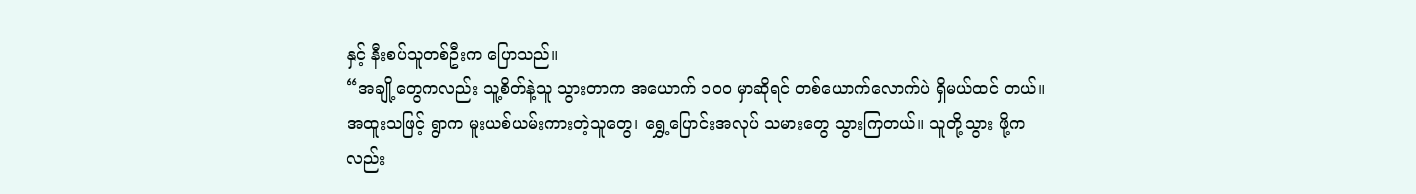နှင့် နီးစပ်သူတစ်ဦးက ပြောသည်။
“အချို့တွေကလည်း သူ့စိတ်နဲ့သူ သွားတာက အယောက် ၁၀၀ မှာဆိုရင် တစ်ယောက်လောက်ပဲ ရှိမယ်ထင် တယ်။ အထူးသဖြင့် ရွာက မူးယစ်ယမ်းကားတဲ့သူတွေ၊ ရွှေ့ပြောင်းအလုပ် သမားတွေ သွားကြတယ်။ သူတို့သွား ဖို့ကလည်း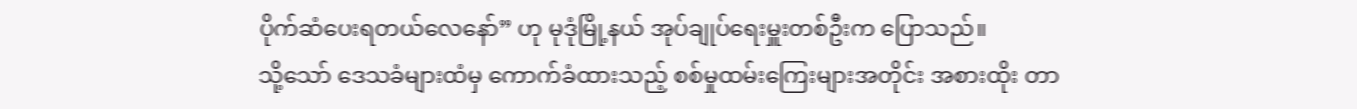ပိုက်ဆံပေးရတယ်လေနော်” ဟု မုဒုံမြို့နယ် အုပ်ချုပ်ရေးမှူးတစ်ဦးက ပြောသည်။
သို့သော် ဒေသခံများထံမှ ကောက်ခံထားသည့် စစ်မှုထမ်းကြေးများအတိုင်း အစားထိုး တာ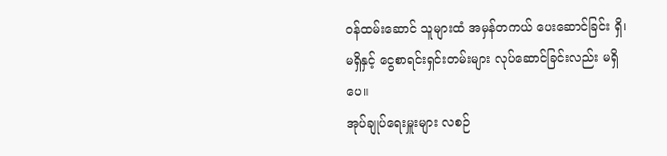ဝန်ထမ်းဆောင် သူများထံ အမှန်တကယ် ပေးဆောင်ခြင်း ရှိ၊ မရှိနှင့် ငွေစာရင်းရှင်းတမ်းများ လုပ်ဆောင်ခြင်းလည်း မရှိပေ။
အုပ်ချုပ်ရေးမှူးများ လစဉ်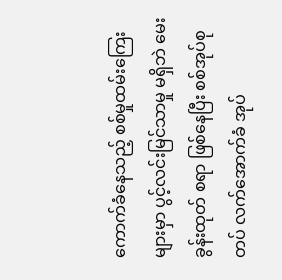ကောက်ခံနေသည့် စစ်မှုထမ်းကြေးများမှာ ပွင့်လင်းမြင်သာမှု မရှိဘဲ မေးခွန်းထုတ် စရာ ဖြစ်နေပြီး စစ်အုပ်စုတပ် လက်အောက်ခံ အုပ်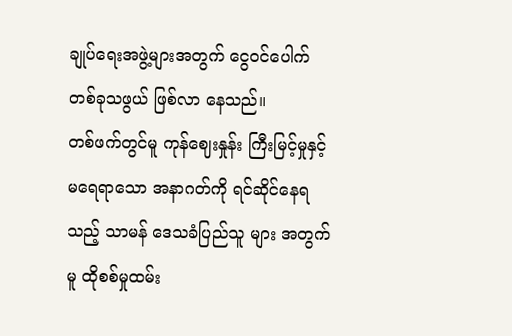ချုပ်ရေးအဖွဲ့များအတွက် ငွေဝင်ပေါက်တစ်ခုသဖွယ် ဖြစ်လာ နေသည်။
တစ်ဖက်တွင်မူ ကုန်ဈေးနှုန်း ကြီးမြင့်မှုနှင့် မရေရာသော အနာဂတ်ကို ရင်ဆိုင်နေရသည့် သာမန် ဒေသခံပြည်သူ များ အတွက်မူ ထိုစစ်မှုထမ်း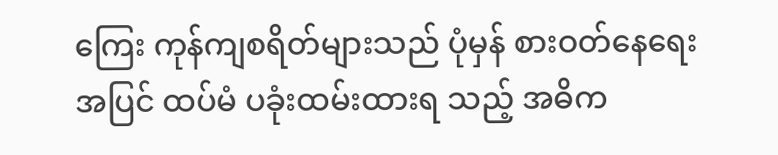ကြေး ကုန်ကျစရိတ်များသည် ပုံမှန် စားဝတ်နေရေးအပြင် ထပ်မံ ပခုံးထမ်းထားရ သည့် အဓိက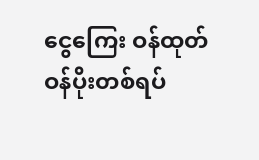ငွေကြေး ဝန်ထုတ်ဝန်ပိုးတစ်ရပ်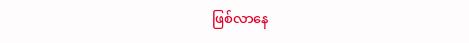ဖြစ်လာနေ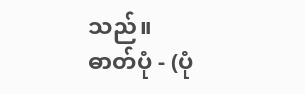သည်။
ဓာတ်ပုံ - (ပုံ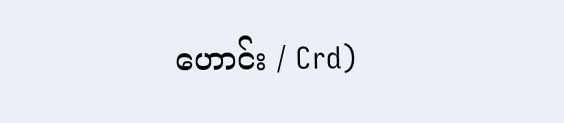ဟောင်း / Crd)